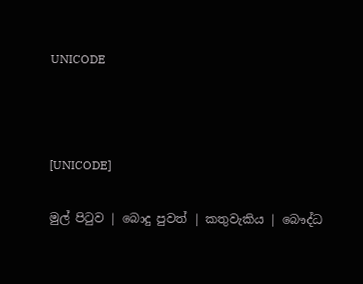UNICODE



[UNICODE]

මුල් පිටුව | බොදු පුවත් | කතුවැකිය | බෞද්ධ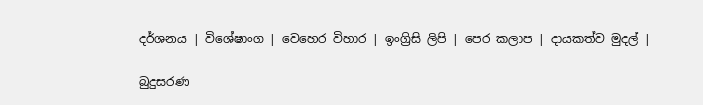දර්ශනය | විශේෂාංග | වෙහෙර විහාර | ඉංග්‍රිසි ලිපි | පෙර කලාප | දායකත්ව මුදල් |

බුදුසරණ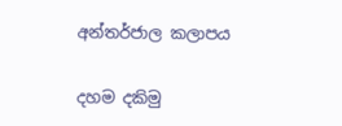අන්තර්ජාල කලාපය

දහම දකිමු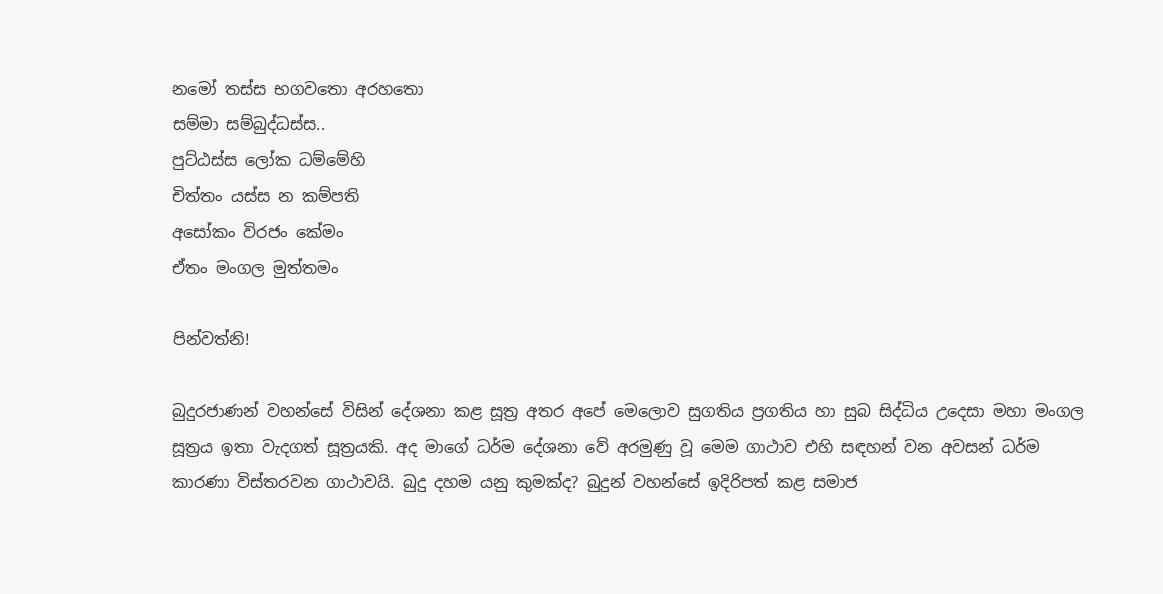නමෝ තස්ස භගවතො අරහතො
සම්මා සම්බුද්ධස්ස..
පුට්ඨස්ස ලෝක ධම්මේහි
චිත්තං යස්ස න කම්පති
අසෝකං විරජං කේමං
ඒතං මංගල මුත්තමං

පින්වත්නි!

බුදුරජාණන් වහන්සේ විසින් දේශනා කළ සූත්‍ර අතර අපේ මෙලොව සුගතිය ප්‍රගතිය හා සුබ සිද්ධිය උදෙසා මහා මංගල සූත්‍රය ඉතා වැදගත් සූත්‍රයකි. අද මාගේ ධර්ම දේශනා වේ අරමුණු වූ මෙම ගාථාව එහි සඳහන් වන අවසන් ධර්ම කාරණා විස්තරවන ගාථාවයි. බුදු දහම යනු කුමක්ද? බුදුන් වහන්සේ ඉදිරිපත් කළ සමාජ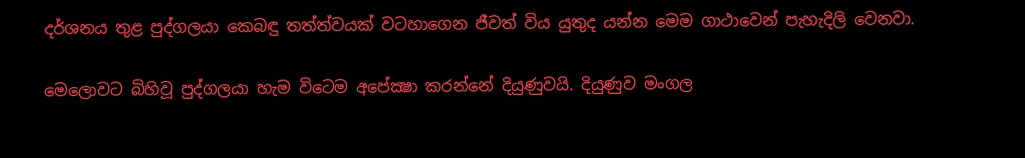දර්ශනය තුළ පුද්ගලයා කෙබඳු තත්ත්වයක් වටහාගෙන ජීවත් විය යුතුද යන්න මෙම ගාථාවෙන් පැහැදිලි වෙනවා.

මෙලොවට බිහිවූ පුද්ගලයා හැම විටෙම අපේක්‍ෂා කරන්නේ දියුණුවයි. දියුණුව මංගල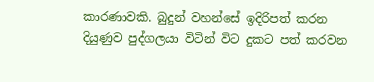කාරණාවකි. බුදුන් වහන්සේ ඉදිරිපත් කරන දියුණුව පුද්ගලයා විටින් විට දුකට පත් කරවන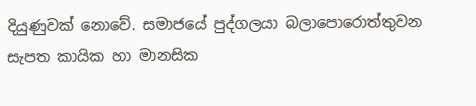දියුණුවක් නොවේ. සමාජයේ පුද්ගලයා බලාපොරොත්තුවන සැපත කායික හා මානසික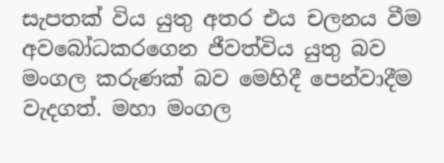සැපතක් විය යුතු අතර එය චලනය වීම අවබෝධකරගෙන ජීවත්විය යුතු බව මංගල කරුණක් බව මෙහිදී පෙන්වාදීම වැදගත්. මහා මංගල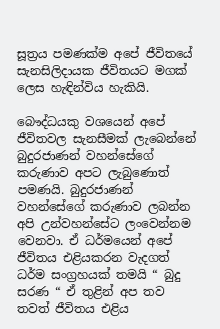සූත්‍රය පමණක්ම අපේ ජීවිතයේ සැනසිලිදායක ජීවිතයට මගක් ලෙස හැඳින්විය හැකියි.

බෞද්ධයකු වශයෙන් අපේ ජීවිතවල සැනසීමක් ලැබෙන්නේ බුදුරජාණන් වහන්සේගේ කරුණාව අපට ලැබුණොත් පමණයි. බුදුරජාණන් වහන්සේගේ කරුණාව ලබන්න අපි උන්වහන්සේට ලංවෙන්නම වෙනවා. ඒ ධර්මයෙන් අපේ ජීවිතය එළියකරන වැදගත් ධර්ම සංග්‍රහයක් තමයි “ බුදු සරණ “ ඒ තුළින් අප තව තවත් ජීවිතය එළිය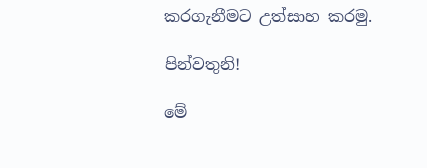කරගැනීමට උත්සාහ කරමු.

පින්වතුනි!

මේ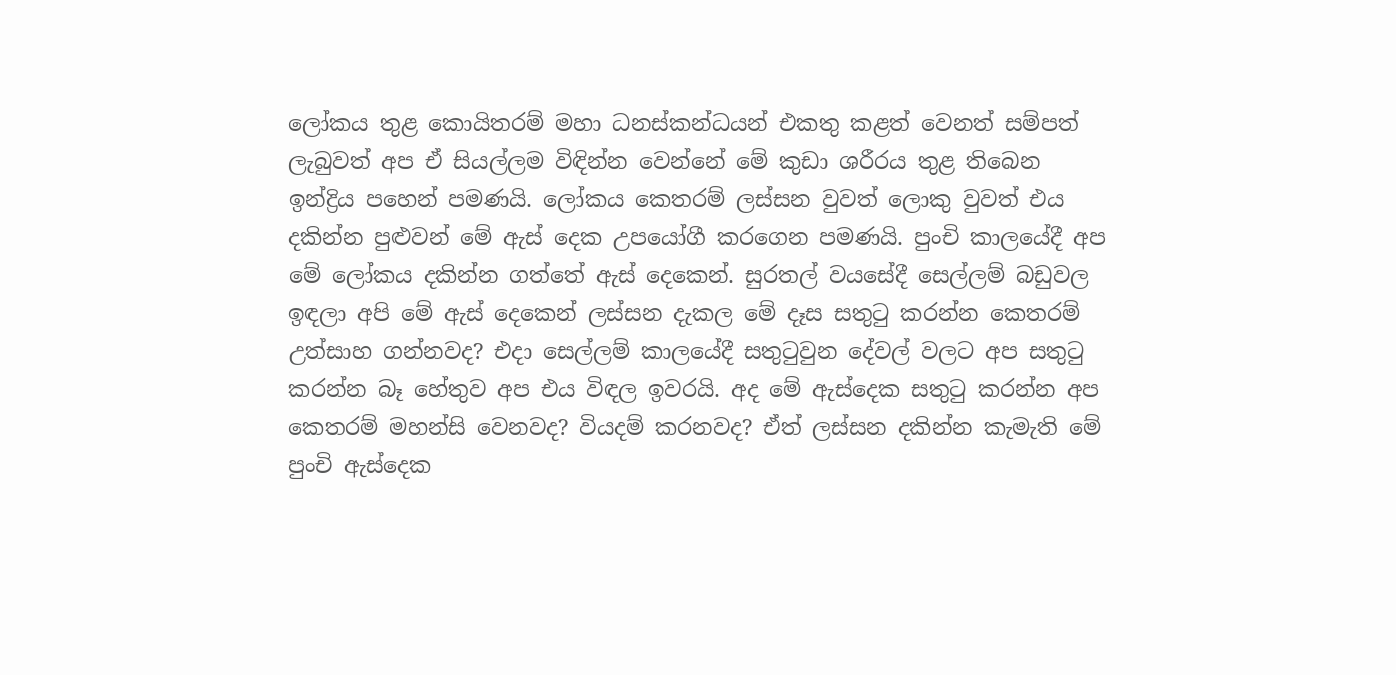ලෝකය තුළ කොයිතරම් මහා ධනස්කන්ධයන් එකතු කළත් වෙනත් සම්පත් ලැබුවත් අප ඒ සියල්ලම විඳින්න වෙන්නේ මේ කුඩා ශරීරය තුළ තිබෙන ඉන්ද්‍රිය පහෙන් පමණයි. ලෝකය කෙතරම් ලස්සන වුවත් ලොකු වුවත් එය දකින්න පුළුවන් මේ ඇස් දෙක උපයෝගී කරගෙන පමණයි. පුංචි කාලයේදී අප මේ ලෝකය දකින්න ගත්තේ ඇස් දෙකෙන්. සුරතල් වයසේදී සෙල්ලම් බඩුවල ඉඳලා අපි මේ ඇස් දෙකෙන් ලස්සන දැකල මේ දෑස සතුටු කරන්න කෙතරම් උත්සාහ ගන්නවද? එදා සෙල්ලම් කාලයේදී සතුටුවුන දේවල් වලට අප සතුටු කරන්න බෑ හේතුව අප එය විඳල ඉවරයි. අද මේ ඇස්දෙක සතුටු කරන්න අප කෙතරම් මහන්සි වෙනවද? වියදම් කරනවද? ඒත් ලස්සන දකින්න කැමැති මේ පුංචි ඇස්දෙක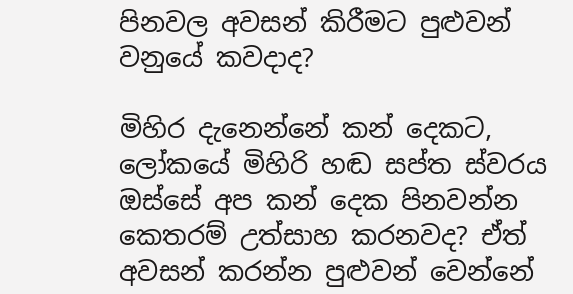පිනවල අවසන් කිරීමට පුළුවන් වනුයේ කවදාද?

මිහිර දැනෙන්නේ කන් දෙකට, ලෝකයේ මිහිරි හඬ සප්ත ස්වරය ඔස්සේ අප කන් දෙක පිනවන්න කෙතරම් උත්සාහ කරනවද? ඒත් අවසන් කරන්න පුළුවන් වෙන්නේ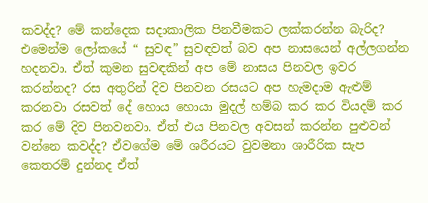කවද්ද? මේ කන්දෙක සදාකාලික පිනවීමකට ලක්කරන්න බැරිද? එමෙන්ම ලෝකයේ “ සුවඳ” සුවඳවත් බව අප නාසයෙන් අල්ලගන්න හදනවා. ඒත් කුමන සුවඳකින් අප මේ නාසය පිනවල ඉවර කරන්නද? රස අතුරින් දිව පිනවන රසයට අප හැමදාම ඇළුම් කරනවා රසවත් දේ හොය හොයා මුදල් හම්බ කර කර වියදම් කර කර මේ දිව පිනවනවා. ඒත් එය පිනවල අවසන් කරන්න පුළුවන් වන්නෙ කවද්ද? ඒවගේම මේ ශරීරයට වුවමනා ශාරීරික සැප කෙතරම් දුන්නද ඒත්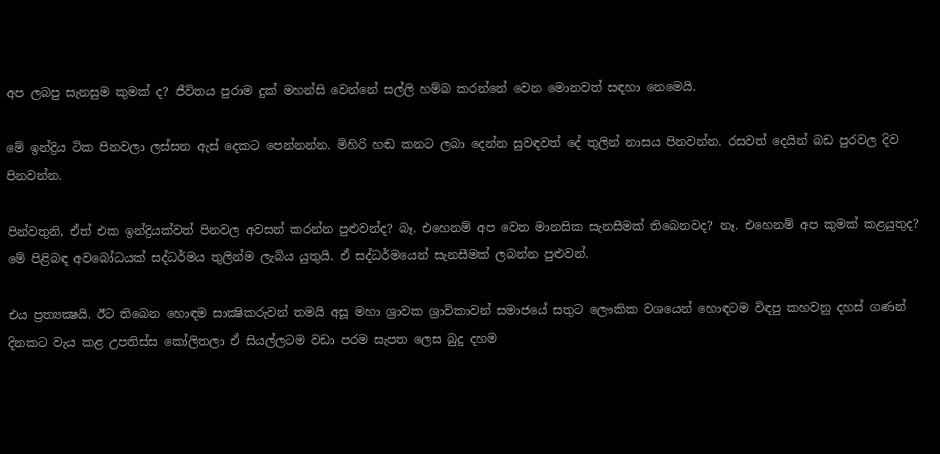අප ලබපු සැනසුම කුමක් ද? ජීවිතය පුරාම දුක් මහන්සි වෙන්නේ සල්ලි හම්බ කරන්නේ වෙන මොනවත් සඳහා නෙමෙයි.

මේ ඉන්ද්‍රිය ටික පිනවලා ලස්සන ඇස් දෙකට පෙන්නන්න. මිහිරි හඬ කනට ලබා දෙන්න සුවඳවත් දේ තුලින් නාසය පිනවන්න. රසවත් දෙයින් බඩ පුරවල දිව පිනවන්න.

පින්වතුනි, ඒත් එක ඉන්ද්‍රියක්වත් පිනවල අවසන් කරන්න පුළුවන්ද? බෑ. එහෙනම් අප වෙත මානසික සැනසීමක් තිබෙනවද? නෑ. එහෙනම් අප කුමක් කළයුතුද? මේ පිළිබඳ අවබෝධයක් සද්ධර්මය තුලින්ම ලැබිය යුතුයි. ඒ සද්ධර්මයෙන් සැනසීමක් ලබන්න පුළුවන්.

එය ප්‍රත්‍යක්‍ෂයි. ඊට තිබෙන හොඳම සාක්‍ෂිකරුවන් තමයි අසූ මහා ශ්‍රාවක ශ්‍රාවිකාවන් සමාජයේ සතුට ලෞකික වශයෙන් හොඳටම විඳපු කහවනු දහස් ගණන් දිනකට වැය කළ උපතිස්ස කෝලිතලා ඒ සියල්ලටම වඩා පරම සැපත ලෙස බුදු දහම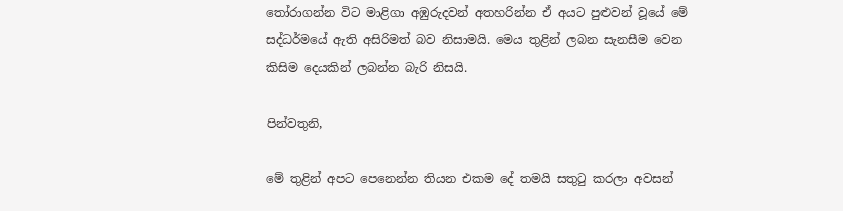තෝරාගන්න විට මාළිගා අඹුරුදවන් අතහරින්න ඒ අයට පුළුවන් වූයේ මේ සද්ධර්මයේ ඇති අසිරිමත් බව නිසාමයි. මෙය තුළින් ලබන සැනසීම වෙන කිසිම දෙයකින් ලබන්න බැරි නිසයි.

පින්වතුනි,

මේ තුළින් අපට පෙනෙන්න තියන එකම දේ තමයි සතුටු කරලා අවසන්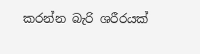කරන්න බැරි ශරීරයක්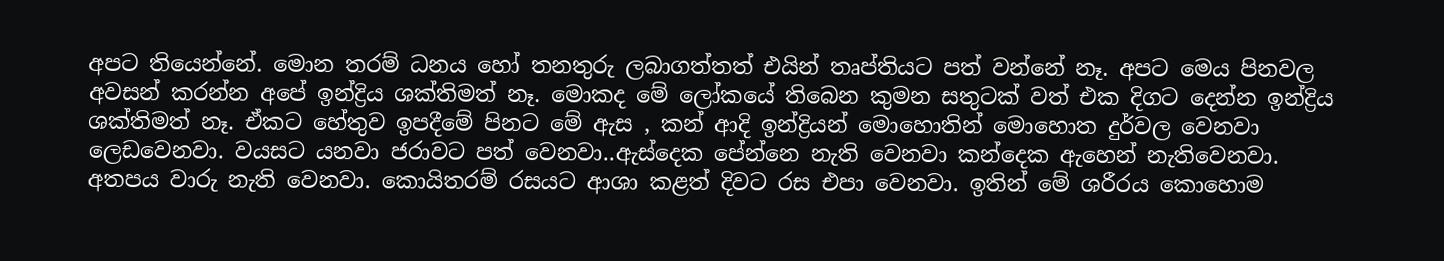අපට තියෙන්නේ. මොන තරම් ධනය හෝ තනතුරු ලබාගත්තත් එයින් තෘප්තියට පත් වන්නේ නෑ. අපට මෙය පිනවල අවසන් කරන්න අපේ ඉන්ද්‍රිය ශක්තිමත් නෑ. මොකද මේ ලෝකයේ තිබෙන කුමන සතුටක් වත් එක දිගට දෙන්න ඉන්ද්‍රිය ශක්තිමත් නෑ. ඒකට හේතුව ඉපදීමේ පිනට මේ ඇස , කන් ආදි ඉන්ද්‍රියන් මොහොතින් මොහොත දුර්වල වෙනවා ලෙඩවෙනවා. වයසට යනවා ජරාවට පත් වෙනවා..ඇස්දෙක පේන්නෙ නැති වෙනවා කන්දෙක ඇහෙන් නැතිවෙනවා. අතපය වාරු නැති වෙනවා. කොයිතරම් රසයට ආශා කළත් දිවට රස එපා වෙනවා. ඉතින් මේ ශරීරය කොහොම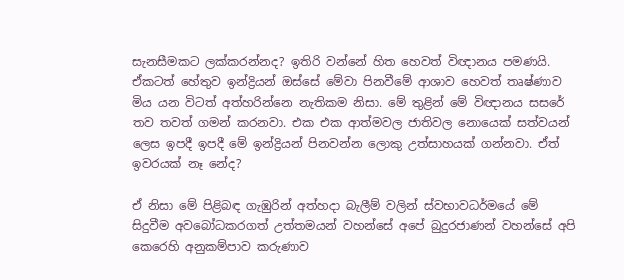සැනසීමකට ලක්කරන්නද? ඉතිරි වන්නේ හිත හෙවත් විඥානය පමණයි. ඒකටත් හේතුව ඉන්ද්‍රියන් ඔස්සේ මේවා පිනවීමේ ආශාව හෙවත් තෘෂ්ණාව මිය යන විටත් අත්හරින්නෙ නැතිකම නිසා. මේ තුළින් මේ විඥානය සසරේ තව තවත් ගමන් කරනවා. එක එක ආත්මවල ජාතිවල නොයෙක් සත්වයන් ලෙස ඉපදී ඉපදී මේ ඉන්ද්‍රියන් පිනවන්න ලොකු උත්සාහයක් ගන්නවා. ඒත් ඉවරයක් නෑ නේද?

ඒ නිසා මේ පිළිබඳ ගැඹුරින් අත්හදා බැලීම් වලින් ස්වභාවධර්මයේ මේ සිදුවීම අවබෝධකරගත් උත්තමයන් වහන්සේ අපේ බුදුරජාණන් වහන්සේ අපි කෙරෙහි අනුකම්පාව කරුණාව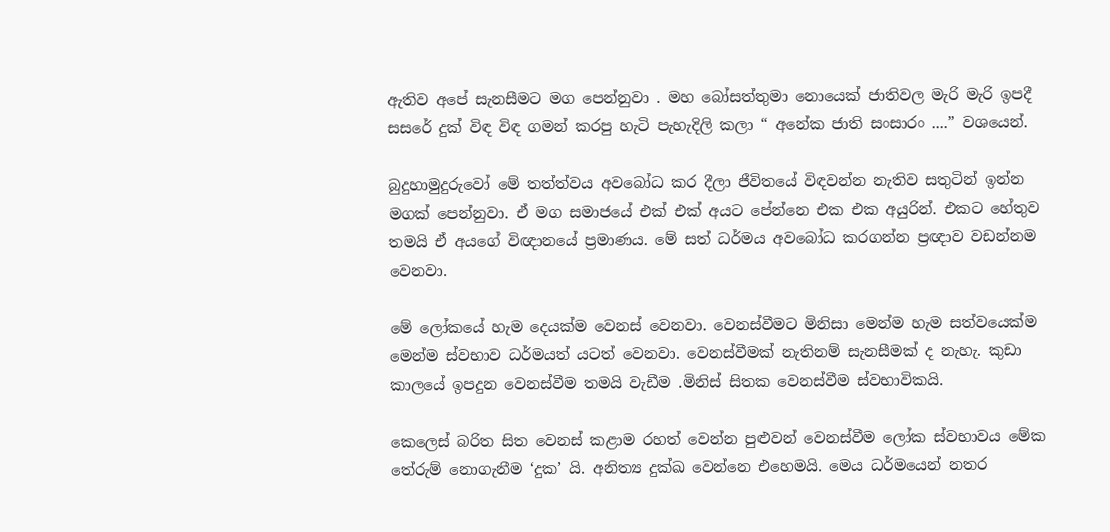ඇතිව අපේ සැනසීමට මග පෙන්නුවා . මහ බෝසත්තුමා නොයෙක් ජාතිවල මැරි මැරි ඉපදී සසරේ දුක් විඳ විඳ ගමන් කරපු හැටි පැහැදිලි කලා “ අනේක ජාති සංසාරං ....” වශයෙන්.

බුදුහාමුදුරුවෝ මේ තත්ත්වය අවබෝධ කර දීලා ජීවිතයේ විඳවන්න නැතිව සතුටින් ඉන්න මගක් පෙන්නුවා. ඒ මග සමාජයේ එක් එක් අයට පේන්නෙ එක එක අයුරින්. එකට හේතුව තමයි ඒ අයගේ විඥානයේ ප්‍රමාණය. මේ සත් ධර්මය අවබෝධ කරගන්න ප්‍රඥාව වඩන්නම වෙනවා.

මේ ලෝකයේ හැම දෙයක්ම වෙනස් වෙනවා. වෙනස්වීමට මිනිසා මෙන්ම හැම සත්වයෙක්ම මෙන්ම ස්වභාව ධර්මයත් යටත් වෙනවා. වෙනස්වීමක් නැතිනම් සැනසීමක් ද නැහැ. කුඩා කාලයේ ඉපදුන වෙනස්වීම තමයි වැඩීම .මිනිස් සිතක වෙනස්වීම ස්වභාවිකයි.

කෙලෙස් බරිත සිත වෙනස් කළාම රහත් වෙන්න පුළුවන් වෙනස්වීම ලෝක ස්වභාවය මේක තේරුම් නොගැනීම ‘දුක’ යි. අනිත්‍ය දුක්ඛ වෙන්නෙ එහෙමයි. මෙය ධර්මයෙන් නතර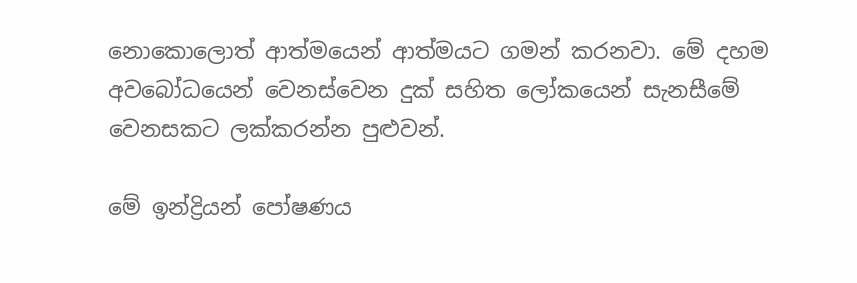නොකොලොත් ආත්මයෙන් ආත්මයට ගමන් කරනවා. මේ දහම අවබෝධයෙන් වෙනස්වෙන දුක් සහිත ලෝකයෙන් සැනසීමේ වෙනසකට ලක්කරන්න පුළුවන්.

මේ ඉන්ද්‍රියන් පෝෂණය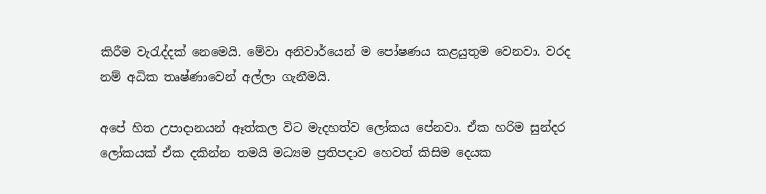කිරීම වැරැද්දක් නෙමෙයි. මේවා අනිවාර්යෙන් ම පෝෂණය කළයුතුම වෙනවා. වරද නම් අධික තෘෂ්ණාවෙන් අල්ලා ගැනීමයි.

අපේ හිත උපාදානයන් ඈත්කල විට මැදහත්ව ලෝකය පේනවා. ඒක හරිම සුන්දර ලෝකයක් ඒක දකින්න තමයි මධ්‍යම ප්‍රතිපදාව හෙවත් කිසිම දෙයක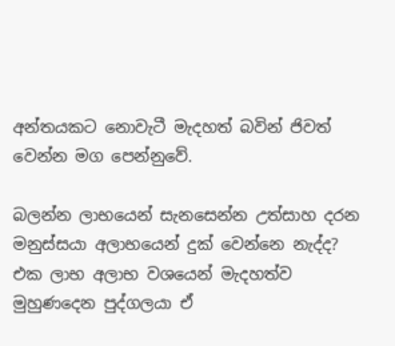අන්තයකට නොවැටී මැදහත් බවින් ජිවත් වෙන්න මග පෙන්නුවේ.

බලන්න ලාභයෙන් සැනසෙන්න උත්සාහ දරන මනුස්සයා අලාභයෙන් දුක් වෙන්නෙ නැද්ද? එක ලාභ අලාභ වශයෙන් මැදහත්ව මුහුණදෙන පුද්ගලයා ඒ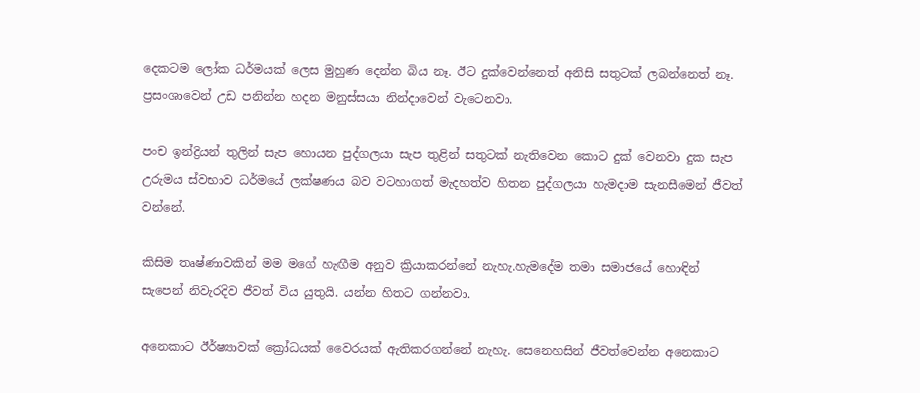දෙකටම ලෝක ධර්මයක් ලෙස මුහුණ දෙන්න බිය නෑ. ඊට දුක්වෙන්නෙත් අනිසි සතුටක් ලබන්නෙත් නෑ. ප්‍රසංශාවෙන් උඩ පනින්න හදන මනුස්සයා නින්දාවෙන් වැටෙනවා.

පංච ඉන්ද්‍රියන් තුලින් සැප හොයන පුද්ගලයා සැප තුළින් සතුටක් නැතිවෙන කොට දුක් වෙනවා දුක සැප උරුමය ස්වභාව ධර්මයේ ලක්ෂණය බව වටහාගත් මැදහත්ව හිතන පුද්ගලයා හැමදාම සැනසීමෙන් ජීවත් වන්නේ.

කිසිම තෘෂ්ණාවකින් මම මගේ හැඟීම අනුව ක්‍රියාකරන්නේ නැහැ.හැමදේම තමා සමාජයේ හොඳින් සැපෙන් නිවැරදිව ජීවත් විය යුතුයි. යන්න හිතට ගන්නවා.

අනෙකාට ඊර්ෂ්‍යාවක් ක්‍රෝධයක් වෛරයක් ඇතිකරගන්නේ නැහැ. සෙනෙහසින් ජීවත්වෙන්න අනෙකාට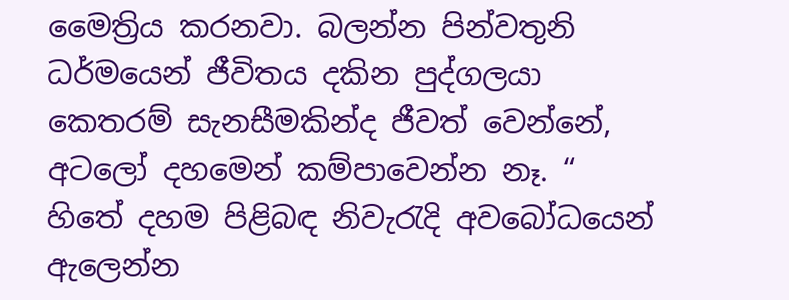මෛත්‍රිය කරනවා. බලන්න පින්වතුනි ධර්මයෙන් ජීවිතය දකින පුද්ගලයා කෙතරම් සැනසීමකින්ද ජීවත් වෙන්නේ, අටලෝ දහමෙන් කම්පාවෙන්න නෑ. “ හිතේ දහම පිළිබඳ නිවැරැදි අවබෝධයෙන් ඇලෙන්න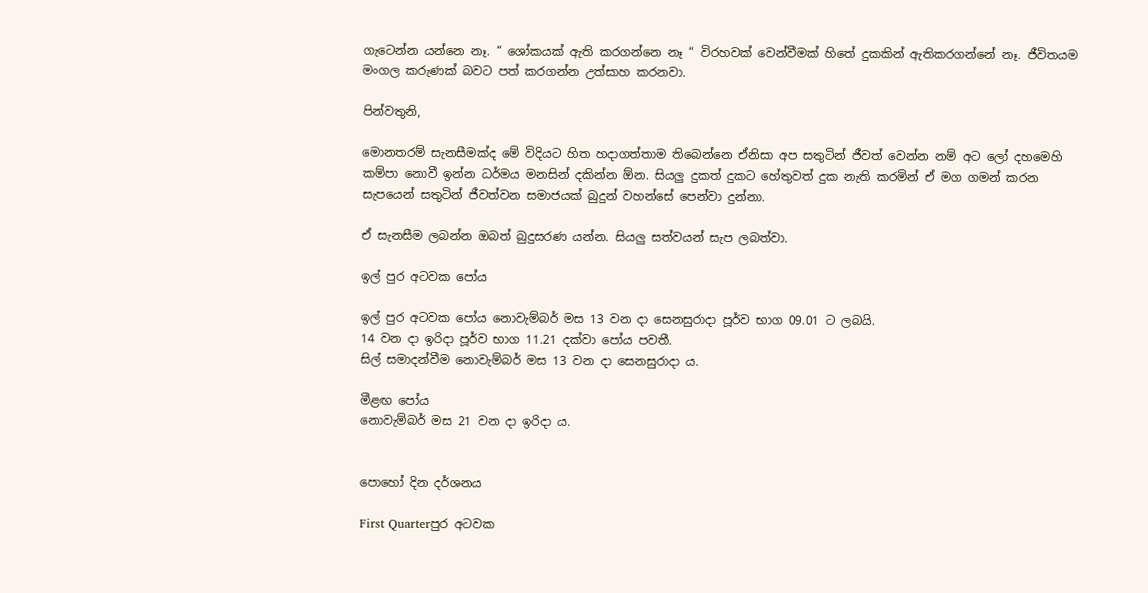ගැටෙන්න යන්නෙ නෑ. “ ශෝකයක් ඇති කරගන්නෙ නෑ “ විරහවක් වෙන්වීමක් හිතේ දුකකින් ඇතිකරගන්නේ නෑ. ජීවිතයම මංගල කරුණක් බවට පත් කරගන්න උත්සාහ කරනවා.

පින්වතුනි,

මොනතරම් සැනසීමක්ද මේ විදියට හිත හදාගත්තාම තිබෙන්නෙ ඒනිසා අප සතුටින් ජීවත් වෙන්න නම් අට ලෝ දහමෙහි කම්පා නොවී ඉන්න ධර්මය මනසින් දකින්න ඕන. සියලු දුකත් දුකට හේතුවත් දුක නැති කරමින් ඒ මග ගමන් කරන සැපයෙන් සතුටින් ජීවත්වන සමාජයක් බුදුන් වහන්සේ පෙන්වා දුන්නා.

ඒ සැනසීම ලබන්න ඔබත් බුදුසරණ යන්න. සියලු සත්වයන් සැප ලබත්වා.

ඉල් පුර අටවක පෝය

ඉල් පුර අටවක පෝය නොවැම්බර් මස 13 වන දා සෙනසුරාදා පූර්ව භාග 09.01 ට ලබයි.
14 වන දා ඉරිදා පූර්ව භාග 11.21 දක්වා පෝය පවතී.
සිල් සමාදන්වීම නොවැම්බර් මස 13 වන දා සෙනසුරාදා ය.

මීළඟ පෝය
නොවැම්බර් මස 21 වන දා ඉරිදා ය.


පොහෝ දින දර්ශනය

First Quarterපුර අටවක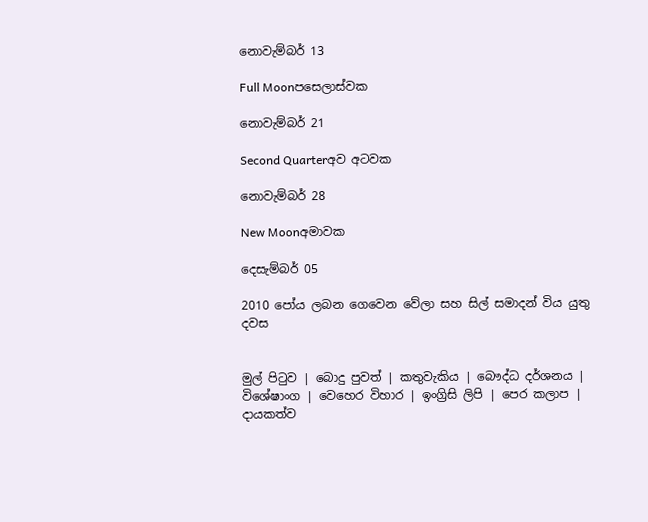නොවැම්බර් 13

Full Moonපසෙලාස්වක

නොවැම්බර් 21

Second Quarterඅව අටවක

නොවැම්බර් 28

New Moonඅමාවක

දෙසැම්බර් 05

2010 පෝය ලබන ගෙවෙන වේලා සහ සිල් සමාදන් විය යුතු දවස


මුල් පිටුව | බොදු පුවත් | කතුවැකිය | බෞද්ධ දර්ශනය | විශේෂාංග | වෙහෙර විහාර | ඉංග්‍රිසි ලිපි | පෙර කලාප | දායකත්ව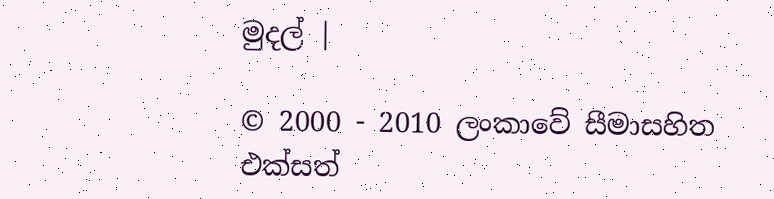මුදල් |

© 2000 - 2010 ලංකාවේ සීමාසහිත එක්සත්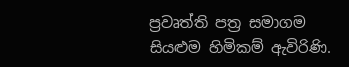ප්‍රවෘත්ති පත්‍ර සමාගම
සියළුම හිමිකම් ඇවිරිණි.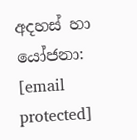අදහස් හා යෝජනා: [email protected]